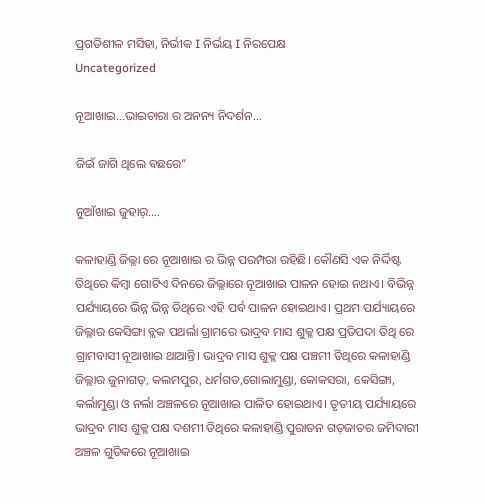ପ୍ରଗତିଶୀଳ ମସିହା, ନିର୍ଭୀକ I ନିର୍ଭୟ I ନିରପେକ୍ଷ
Uncategorized

ନୂଆଖାଇ…ଭାଇଚାରା ର ଅନନ୍ୟ ନିଦର୍ଶନ…

ଜିଇଁ ଜାଗି ଥିଲେ ବଛରେ”

ନୁଆଁଖାଇ ଜୁହାର୍….

କଳାହାଣ୍ଡି ଜିଲ୍ଲା ରେ ନୂଆଖାଇ ର ଭିନ୍ନ ପରମ୍ପରା ରହିଛି। କୌଣସି ଏକ ନିର୍ଦ୍ଦିଷ୍ଟ ତିଥିରେ କିମ୍ବା ଗୋଟିଏ ଦିନରେ ଜିଲ୍ଲାରେ ନୂଆଖାଇ ପାଳନ ହୋଇ ନଥାଏ। ବିଭିନ୍ନ ପର୍ଯ୍ୟାୟରେ ଭିନ୍ନ ଭିନ୍ନ ତିଥିରେ ଏହି ପର୍ବ ପାଳନ ହୋଇଥାଏ। ପ୍ରଥମ ପର୍ଯ୍ୟାୟରେ ଜିଲ୍ଳାର କେସିଙ୍ଗା ବ୍ଲକ ପଥର୍ଲା ଗ୍ରାମରେ ଭାଦ୍ରବ ମାସ ଶୁକ୍ଳ ପକ୍ଷ ପ୍ରତିପଦା ତିଥି ରେ ଗ୍ରାମବାସୀ ନୂଆଖାଇ ଥାଆନ୍ତି। ଭାଦ୍ରବ ମାସ ଶୁକ୍ଳ ପକ୍ଷ ପଞ୍ଚମୀ ତିଥିରେ କଳାହାଣ୍ଡି ଜିଲ୍ଲାର ଜୁନାଗଡ଼, କଲମପୁର, ଧର୍ମଗତ,ଗୋଲାମୁଣ୍ଡା, କୋକସରା, କେସିଙ୍ଗା, କର୍ଲାମୁଣ୍ଡା ଓ ନର୍ଲା ଅଞ୍ଚଳରେ ନୂଆଖାଇ ପାଳିତ ହୋଇଥାଏ। ତୃତୀୟ ପର୍ଯ୍ୟାୟରେ ଭାଦ୍ରବ ମାସ ଶୁକ୍ଳ ପକ୍ଷ ଦଶମୀ ତିଥିରେ କଳାହାଣ୍ଡି ପୁରାତନ ଗଡ଼ଜାତର ଜମିଦାରୀ ଅଞ୍ଚଳ ଗୁଡିକରେ ନୂଆଖାଇ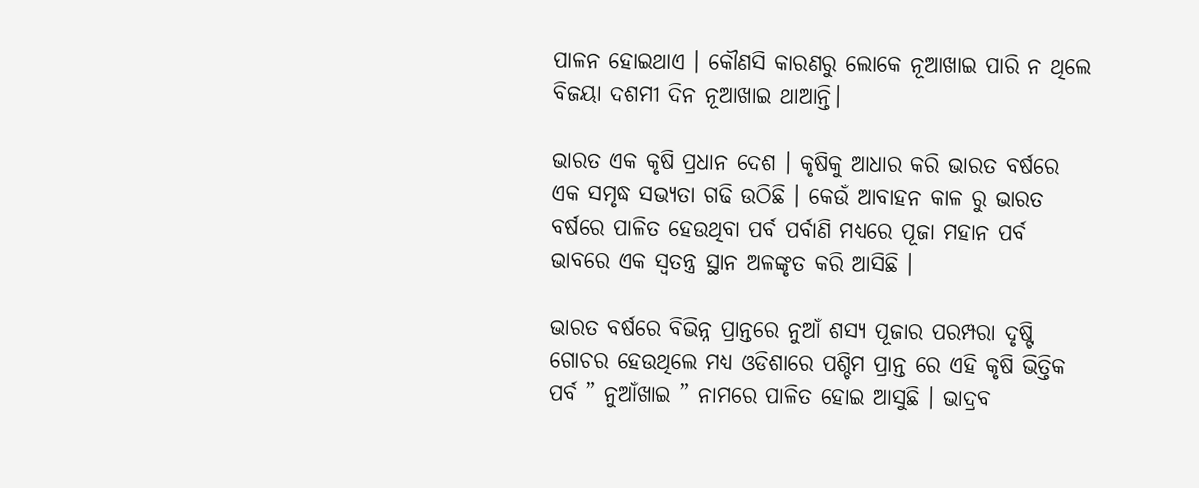ପାଳନ ହୋଇଥାଏ । କୌଣସି କାରଣରୁ ଲୋକେ ନୂଆଖାଇ ପାରି ନ ଥିଲେ ବିଜୟା ଦଶମୀ ଦିନ ନୂଆଖାଇ ଥାଆନ୍ତି।

ଭାରତ ଏକ କୃଷି ପ୍ରଧାନ ଦେଶ । କୃଷିକୁ ଆଧାର କରି ଭାରତ ବର୍ଷରେ ଏକ ସମୃଦ୍ଧ ସଭ୍ଯତା ଗଢି ଉଠିଛି । କେଉଁ ଆବାହନ କାଳ ରୁ ଭାରତ ବର୍ଷରେ ପାଳିତ ହେଉଥିବା ପର୍ବ ପର୍ବାଣି ମଧ୍ୟରେ ପୂଜା ମହାନ ପର୍ବ ଭାବରେ ଏକ ସ୍ବତନ୍ତ୍ର ସ୍ଥାନ ଅଳଙ୍କୃତ କରି ଆସିଛି ।

ଭାରତ ବର୍ଷରେ ବିଭିନ୍ନ ପ୍ରାନ୍ତରେ ନୁଆଁ ଶସ୍ଯ ପୂଜାର ପରମ୍ପରା ଦୃଷ୍ଟି ଗୋଚର ହେଉଥିଲେ ମଧ୍ୟ ଓଡିଶାରେ ପଶ୍ଚିମ ପ୍ରାନ୍ତ ରେ ଏହି କୃଷି ଭିତ୍ତିକ ପର୍ବ ” ନୁଆଁଖାଇ ” ନାମରେ ପାଳିତ ହୋଇ ଆସୁଛି । ଭାଦ୍ରବ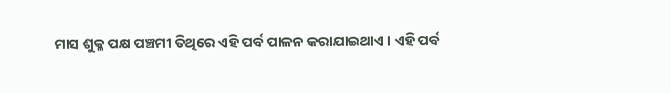ମାସ ଶୁକ୍ଳ ପକ୍ଷ ପଞ୍ଚମୀ ତିଥିରେ ଏହି ପର୍ବ ପାଳନ କରାଯାଇଥାଏ । ଏହି ପର୍ବ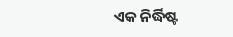ଏକ ନିର୍ଦ୍ଧିଷ୍ଟ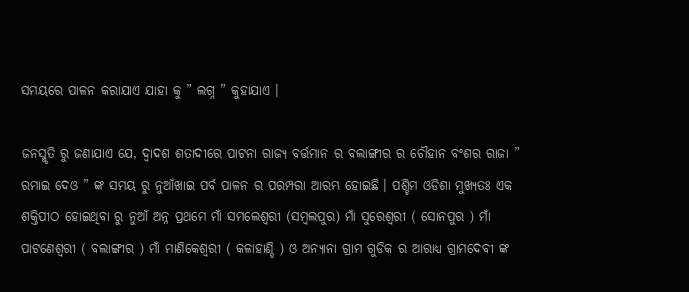ସମୟରେ ପାଳନ କରାଯାଏ ଯାହା କୁ ” ଲଗ୍ନ ” କୁହାଯାଏ ।

ଜନସ୍ମୃତି ରୁ ଜଣାଯାଏ ଯେ, ଦ୍ବାଦଶ ଶତାଦୀରେ ପାଟନା ରାଜ୍ୟ ବର୍ତ୍ତମାନ ର ବଲାଙ୍ଗୀର ର ଚୌହାନ ବଂଶର ରାଜା ” ରମାଇ ଦେଓ ” ଙ୍କ ସମୟ ରୁ ନୁଆଁଖାଇ ପର୍ବ ପାଳନ ର ପରମ୍ପରା ଆରମ୍ଭ ହୋଇଛି । ପଶ୍ଚିମ ଓଡିଶା ମୁଖ୍ୟତଃ ଏକ ଶକ୍ତିପୀଠ ହୋଇଥିବା ରୁ ନୁଆଁ ଅନ୍ନ ପ୍ରଥମେ ମାଁ ସମଲେଶ୍ବରୀ (ସମ୍ବଲପୁର) ମାଁ ସୁରେଶ୍ବରୀ ( ସୋନପୁର ) ମାଁ ପାଟଣେଶ୍ବରୀ ( ବଲାଙ୍ଗୀର ) ମାଁ ମାଣିକେଶ୍ବରୀ ( କଳାହାଣ୍ଡି ) ଓ ଅନ୍ଯାନା ଗ୍ରାମ ଗୁଡିକ ର ଆରାଧ୍ଯ ଗ୍ରାମଦେବୀ ଙ୍କ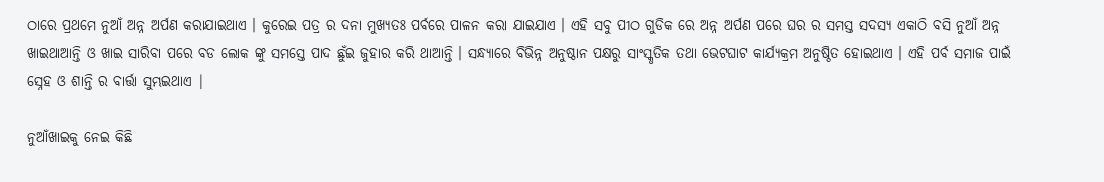ଠାରେ ପ୍ରଥମେ ନୁଆଁ ଅନ୍ନ ଅର୍ପଣ କରାଯାଇଥାଏ । କୁରେଇ ପତ୍ର ର ଦନା ମୁଖ୍ଯତଃ ପର୍ବରେ ପାଳନ କରା ଯାଇଯାଏ । ଏହି ସବୁ ପୀଠ ଗୁଡିକ ରେ ଅନ୍ନ ଅର୍ପଣ ପରେ ଘର ର ସମସ୍ତ ସଦସ୍ୟ ଏକାଠି ବସି ନୁଆଁ ଅନ୍ନ ଖାଇଥାଆନ୍ତି ଓ ଖାଇ ସାରିବା ପରେ ବଡ ଲୋକ ଙ୍କୁ ସମସ୍ତେ ପାଦ ଛୁଁଇ ଜୁହାର କରି ଥାଆନ୍ତି । ସନ୍ଧ୍ୟାରେ ବିଭିନ୍ନ ଅନୁଷ୍ଠାନ ପକ୍ଷରୁ ସାଂସ୍କୃତିକ ତଥା ଭେଟଘାଟ କାର୍ଯ୍ଯକ୍ରମ ଅନୁଷ୍ଠିତ ହୋଇଥାଏ । ଏହି ପର୍ବ ସମାଜ ପାଇଁ ସ୍ନେହ ଓ ଶାନ୍ତି ର ବାର୍ତ୍ତା ସୁମ୍ଭଇଥାଏ |

ନୁଆଁଖାଇକୁ ନେଇ କିଛି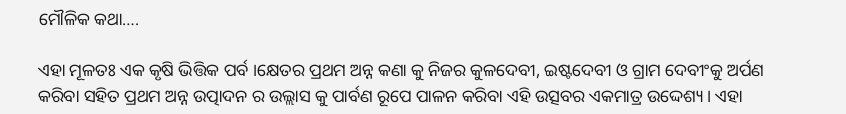ମୌଳିକ କଥା….

ଏହା ମୂଳତଃ ଏକ କୃଷି ଭିତ୍ତିକ ପର୍ବ ।କ୍ଷେତର ପ୍ରଥମ ଅନ୍ନ କଣା କୁ ନିଜର କୁଳଦେବୀ, ଇଷ୍ଟଦେବୀ ଓ ଗ୍ରାମ ଦେବୀଂକୁ ଅର୍ପଣ କରିବା ସହିତ ପ୍ରଥମ ଅନ୍ନ ଉତ୍ପାଦନ ର ଉଲ୍ଲାସ କୁ ପାର୍ବଣ ରୂପେ ପାଳନ କରିବା ଏହି ଉତ୍ସବର ଏକମାତ୍ର ଉଦ୍ଦେଶ୍ୟ। ଏହା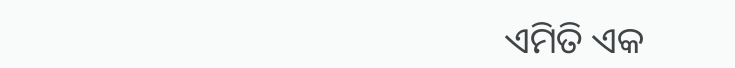ଏମିତି ଏକ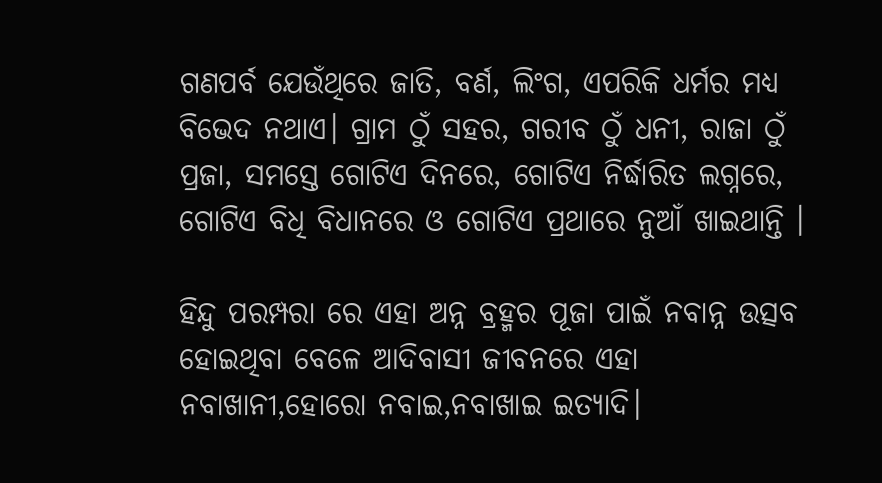ଗଣପର୍ବ ଯେଉଁଥିରେ ଜାତି, ବର୍ଣ, ଲିଂଗ, ଏପରିକି ଧର୍ମର ମଧ୍ୟ ବିଭେଦ ନଥାଏ। ଗ୍ରାମ ଠୁଁ ସହର, ଗରୀବ ଠୁଁ ଧନୀ, ରାଜା ଠୁଁ ପ୍ରଜା, ସମସ୍ତେ ଗୋଟିଏ ଦିନରେ, ଗୋଟିଏ ନିର୍ଦ୍ଧାରିତ ଲଗ୍ନରେ, ଗୋଟିଏ ବିଧି ବିଧାନରେ ଓ ଗୋଟିଏ ପ୍ରଥାରେ ନୁଆଁ ଖାଇଥାନ୍ତି ।

ହିନ୍ଦୁ ପରମ୍ପରା ରେ ଏହା ଅନ୍ନ ବ୍ରହ୍ମର ପୂଜା ପାଇଁ ନବାନ୍ନ ଉତ୍ସବ ହୋଇଥିବା ବେଳେ ଆଦିବାସୀ ଜୀବନରେ ଏହା ନବାଖାନୀ,ହୋରୋ ନବାଇ,ନବାଖାଇ ଇତ୍ୟାଦି।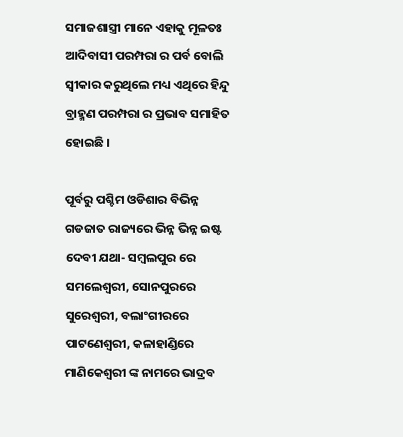ସମାଜଶାସ୍ତ୍ରୀ ମାନେ ଏହାକୁ ମୂଳତଃ ଆଦିବାସୀ ପରମ୍ପରା ର ପର୍ବ ବୋଲି ସ୍ଵୀକାର କରୁଥିଲେ ମଧ୍ୟ ଏଥିରେ ହିନ୍ଦୁ ବ୍ରାହ୍ମଣ ପରମ୍ପରା ର ପ୍ରଭାବ ସମାହିତ ହୋଇଛି ।

ପୂର୍ବରୁ ପଶ୍ଚିମ ଓଡିଶାର ବିଭିନ୍ନ ଗଡଜାତ ରାଜ୍ୟରେ ଭିନ୍ନ ଭିନ୍ନ ଇଷ୍ଟ ଦେବୀ ଯଥା- ସମ୍ବଲପୁର ରେ ସମଲେଶ୍ବରୀ, ସୋନପୁରରେ ସୁରେଶ୍ଵରୀ, ବଲାଂଗୀରରେ ପାଟଣେଶ୍ଵରୀ, କଳାହାଣ୍ଡିରେ ମାଣିକେଶ୍ଵରୀ ଙ୍କ ନାମରେ ଭାଦ୍ରବ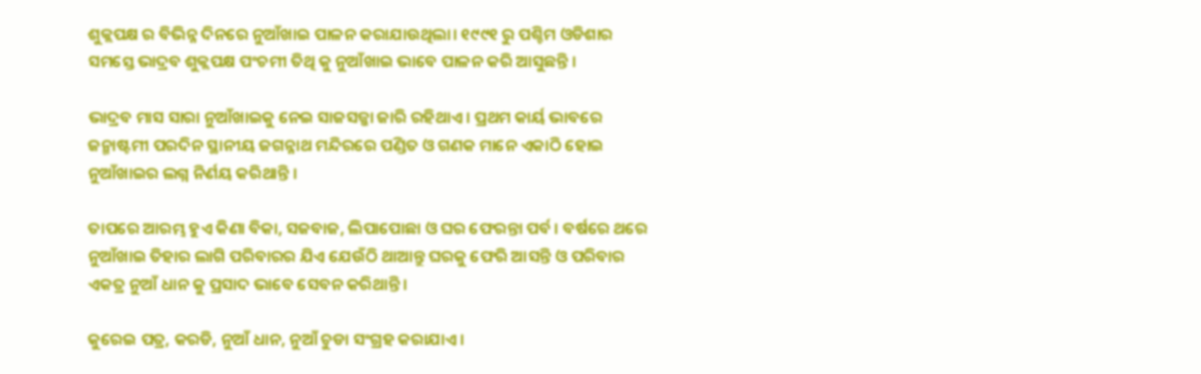ଶୁକ୍ଲପକ୍ଷ ର ବିଭିନ୍ନ ଦିନରେ ନୁଆଁଖାଇ ପାଳନ କରାଯାଉଥିଲା। ୧୯୯୧ ରୁ ପଶ୍ଚିମ ଓଡିଶାର ସମସ୍ତେ ଭାଦ୍ରବ ଶୁକ୍ଲପକ୍ଷ ପଂଚମୀ ତିଥି କୁ ନୁଆଁଖାଇ ଭାବେ ପାଳନ କରି ଆସୁଛନ୍ତି ।

ଭାଦ୍ରବ ମାସ ସାରା ନୁଆଁଖାଇକୁ ନେଇ ସାଜସଜ୍ଜା ଜାରି ରହିଥାଏ। ପ୍ରଥମ କାର୍ୟ ଭାବରେ ଜନ୍ମାଷ୍ଟମୀ ପରଦିନ ସ୍ଥାନୀୟ ଜଗନ୍ନାଥ ମନ୍ଦିରରେ ପଣ୍ଡିତ ଓ ଗଣକ ମାନେ ଏକାଠି ହୋଇ ନୁଆଁଖାଇର ଲଗ୍ନ ନିର୍ଣୟ କରିଥାନ୍ତି ।

ତାପରେ ଆରମ୍ଭ ହୁଏ କିଣା ବିକା, ସଜବାଜ, ଲିପାପୋଛା ଓ ଘର ଫେରନ୍ତା ପର୍ବ । ବର୍ଷରେ ଥରେ ନୁଆଁଖାଇ ତିହାର ଲାଗି ପରିବାରର ଯିଏ ଯେଉଁଠି ଥାଆନ୍ତୁ ଘରକୁ ଫେରି ଆସନ୍ତି ଓ ପରିବାର ଏକତ୍ର ନୁଆଁ ଧାନ କୁ ପ୍ରସାଦ ଭାବେ ସେବନ କରିଥାନ୍ତି।

କୁରେଇ ପତ୍ର, କରଡି, ନୁଆଁ ଧାନ, ନୁଆଁ ଚୁଡା ସଂଗ୍ରହ କରାଯାଏ ।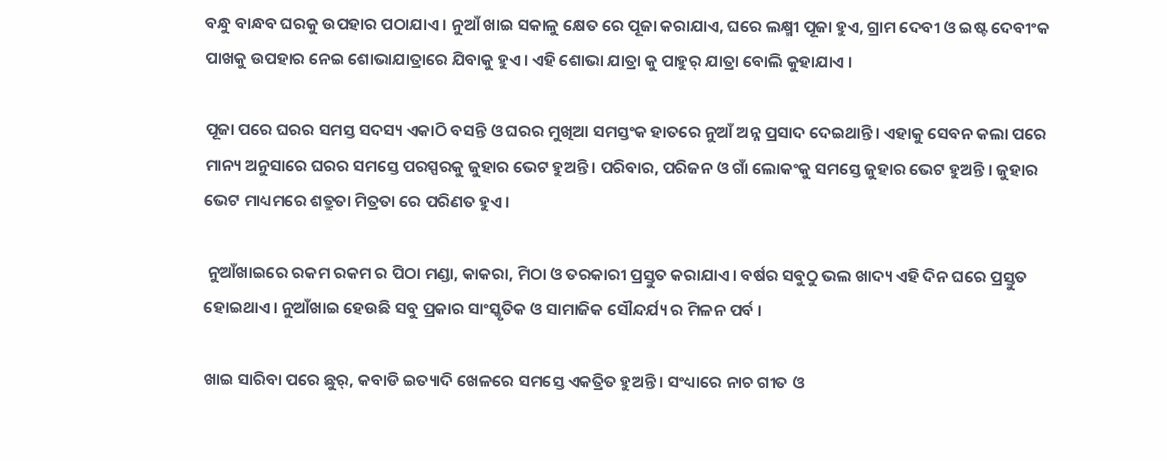ବନ୍ଧୁ ବାନ୍ଧବ ଘରକୁ ଉପହାର ପଠାଯାଏ । ନୁଆଁ ଖାଇ ସକାଳୁ କ୍ଷେତ ରେ ପୂଜା କରାଯାଏ, ଘରେ ଲକ୍ଷ୍ମୀ ପୂଜା ହୁଏ, ଗ୍ରାମ ଦେବୀ ଓ ଇଷ୍ଟ ଦେବୀଂକ ପାଖକୁ ଉପହାର ନେଇ ଶୋଭାଯାତ୍ରାରେ ଯିବାକୁ ହୁଏ। ଏହି ଶୋଭା ଯାତ୍ରା କୁ ପାହୁର୍ ଯାତ୍ରା ବୋଲି କୁହାଯାଏ ।

ପୂଜା ପରେ ଘରର ସମସ୍ତ ସଦସ୍ୟ ଏକାଠି ବସନ୍ତି ଓ ଘରର ମୁଖିଆ ସମସ୍ତଂକ ହାତରେ ନୁଆଁ ଅନ୍ନ ପ୍ରସାଦ ଦେଇଥାନ୍ତି। ଏହାକୁ ସେବନ କଲା ପରେ ମାନ୍ୟ ଅନୁସାରେ ଘରର ସମସ୍ତେ ପରସ୍ପରକୁ ଜୁହାର ଭେଟ ହୁଅନ୍ତି। ପରିବାର, ପରିଜନ ଓ ଗାଁ ଲୋକଂକୁ ସମସ୍ତେ ଜୁହାର ଭେଟ ହୁଅନ୍ତି । ଜୁହାର ଭେଟ ମାଧ୍ୟମରେ ଶତ୍ରୁତା ମିତ୍ରତା ରେ ପରିଣତ ହୁଏ।

 ନୁଆଁଖାଇରେ ରକମ ରକମ ର ପିଠା ମଣ୍ଡା, କାକରା, ମିଠା ଓ ତରକାରୀ ପ୍ରସ୍ତୁତ କରାଯାଏ। ବର୍ଷର ସବୁଠୁ ଭଲ ଖାଦ୍ୟ ଏହି ଦିନ ଘରେ ପ୍ରସ୍ତୁତ ହୋଇଥାଏ। ନୁଆଁଖାଇ ହେଉଛି ସବୁ ପ୍ରକାର ସାଂସ୍କୃତିକ ଓ ସାମାଜିକ ସୌନ୍ଦର୍ଯ୍ୟ ର ମିଳନ ପର୍ବ ।

ଖାଇ ସାରିବା ପରେ ଛୁର୍, କବାଡି ଇତ୍ୟାଦି ଖେଳରେ ସମସ୍ତେ ଏକତ୍ରିତ ହୁଅନ୍ତି। ସଂଧ୍ୟାରେ ନାଚ ଗୀତ ଓ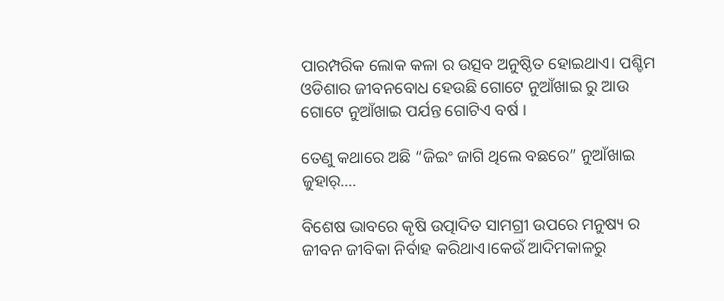ପାରମ୍ପରିକ ଲୋକ କଳା ର ଉତ୍ସବ ଅନୁଷ୍ଠିତ ହୋଇଥାଏ। ପଶ୍ଚିମ ଓଡିଶାର ଜୀବନବୋଧ ହେଉଛି ଗୋଟେ ନୁଆଁଖାଇ ରୁ ଆଉ ଗୋଟେ ନୁଆଁଖାଇ ପର୍ଯନ୍ତ ଗୋଟିଏ ବର୍ଷ ।

ତେଣୁ କଥାରେ ଅଛି “ଜିଇଂ ଜାଗି ଥିଲେ ବଛରେ” ନୁଆଁଖାଇ ଜୁହାର୍….

ବିଶେଷ ଭାବରେ କୃଷି ଉତ୍ପାଦିତ ସାମଗ୍ରୀ ଉପରେ ମନୁଷ୍ୟ ର ଜୀବନ ଜୀବିକା ନିର୍ବାହ କରିଥାଏ।କେଉଁ ଆଦିମକାଳରୁ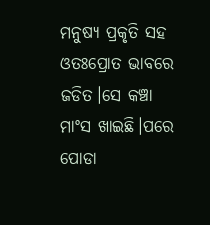ମନୁଷ୍ୟ ପ୍ରକୃତି ସହ ଓତଃପ୍ରୋତ ଭାବରେ ଜଡିତ।ସେ କଞ୍ଚା ମାଂସ ଖାଇଛି।ପରେ ପୋଡା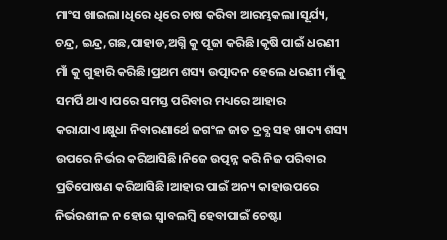ମାଂସ ଖାଇଲା।ଧିରେ ଧିରେ ଚାଷ କରିବା ଆରମ୍ଭକଲା।ସୂର୍ଯ୍ୟ, ଚନ୍ଦ୍ର, ଇନ୍ଦ୍ର,ଗଛ,ପାହାଡ,ଅଗ୍ନି କୁ ପୂଜା କରିଛି।କୃଷି ପାଇଁ ଧରଣୀ ମାଁ କୁ ଗୁହାରି କରିଛି।ପ୍ରଥମ ଶସ୍ୟ ଉତ୍ପାଦନ ହେଲେ ଧରଣୀ ମାଁକୁ ସମର୍ପି ଥାଏ।ପରେ ସମସ୍ତ ପରିବାର ମଧ୍ୟରେ ଆହାର କରାଯାଏ।କ୍ଷୁଧା ନିବାରଣାର୍ଥେ ଜଗଂଳ ଜାତ ଦ୍ରବ୍ଯ ସହ ଖାଦ୍ୟ ଶସ୍ୟ ଉପରେ ନିର୍ଭର କରିଆସିଛି।ନିଜେ ଉତ୍ପନ୍ନ କରି ନିଜ ପରିବାର ପ୍ରତିପୋଷଣ କରିଆସିଛି।ଆହାର ପାଇଁ ଅନ୍ୟ କାହାଉପରେ ନିର୍ଭରଶୀଳ ନ ହୋଇ ସ୍ବାବଲମ୍ବି ହେବାପାଇଁ ଚେଷ୍ଟା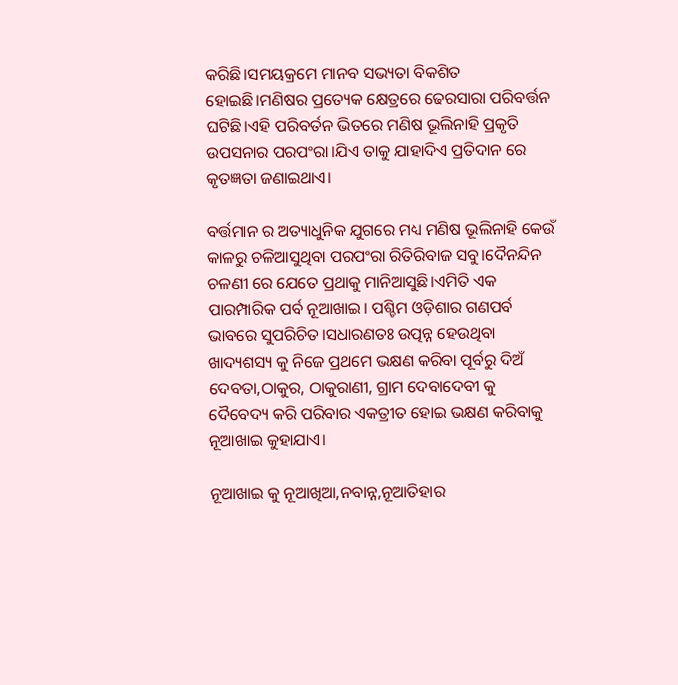କରିଛି।ସମୟକ୍ରମେ ମାନବ ସଭ୍ୟତା ବିକଶିତ ହୋଇଛି।ମଣିଷର ପ୍ରତ୍ୟେକ କ୍ଷେତ୍ରରେ ଢେରସାରା ପରିବର୍ତ୍ତନ ଘଟିଛି।ଏହି ପରିବର୍ତନ ଭିତରେ ମଣିଷ ଭୂଲିନାହି ପ୍ରକୃତି ଉପସନାର ପରପଂରା।ଯିଏ ତାକୁ ଯାହାଦିଏ ପ୍ରତିଦାନ ରେ କୃତଜ୍ଞତା ଜଣାଇଥାଏ।

ବର୍ତ୍ତମାନ ର ଅତ୍ୟାଧୁନିକ ଯୁଗରେ ମଧ୍ୟ ମଣିଷ ଭୂଲିନାହି କେଉଁ କାଳରୁ ଚଳିଆସୁଥିବା ପରପଂରା ରିତିରିବାଜ ସବୁ।ଦୈନନ୍ଦିନ ଚଳଣୀ ରେ ଯେତେ ପ୍ରଥାକୁ ମାନିଆସୁଛି।ଏମିତି ଏକ ପାରମ୍ପାରିକ ପର୍ବ ନୂଆଖାଇ। ପଶ୍ଚିମ ଓଡ଼ିଶାର ଗଣପର୍ବ ଭାବରେ ସୁପରିଚିତ।ସଧାରଣତଃ ଉତ୍ପନ୍ନ ହେଉଥିବା ଖାଦ୍ୟଶସ୍ୟ କୁ ନିଜେ ପ୍ରଥମେ ଭକ୍ଷଣ କରିବା ପୂର୍ବରୁ ଦିଅଁ ଦେବତା,ଠାକୁର, ଠାକୁରାଣୀ, ଗ୍ରାମ ଦେବାଦେବୀ କୁ ଦୈବେଦ୍ୟ କରି ପରିବାର ଏକତ୍ରୀତ ହୋଇ ଭକ୍ଷଣ କରିବାକୁ ନୂଆଖାଇ କୁହାଯାଏ।

ନୂଆଖାଇ କୁ ନୂଆଖିଆ,ନବାନ୍ନ,ନୂଆତିହାର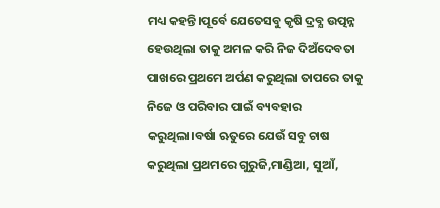ମଧ୍ୟ କହନ୍ତି।ପୂର୍ବେ ଯେତେସବୁ କୃଷି ଦ୍ରବ୍ଯ ଉତ୍ପନ୍ନ ହେଉଥିଲା ତାକୁ ଅମଳ କରି ନିଜ ଦିଅଁଦେବତା ପାଖରେ ପ୍ରଥମେ ଅର୍ପଣ କରୁଥିଲା ତାପରେ ତାକୁ ନିଜେ ଓ ପରିବାର ପାଇଁ ବ୍ୟବହାର କରୁଥିଲା।ବର୍ଷା ଋତୁରେ ଯେଉଁ ସବୁ ଚାଷ କରୁଥିଲା ପ୍ରଥମରେ ଗୁରୁଜି,ମାଣ୍ଡିଆ, ସୁଆଁ,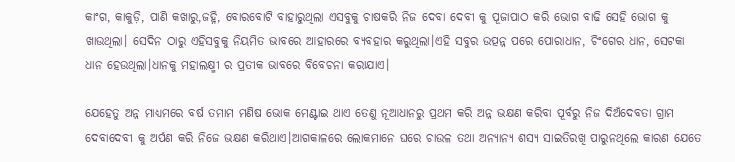କାଂଗ, କାକୁଡ଼ି, ପାଣି କଖାରୁ,ଜହ୍ନି, ବୋରବୋଟି ବାହାରୁଥିଲା ଏସବୁକୁ ଚାଷକରି ନିଜ ଦେବା ଦେବୀ କୁ ପୂଜାପାଠ କରି ଭୋଗ ବାଢି ସେହି ଭୋଗ କୁ ଖାଉଥିଲା। ସେଦିନ ଠାରୁ ଏହିସବୁକୁ ନିୟମିତ ଭାବରେ ଆହାରରେ ବ୍ୟବହାର କରୁଥିଲା।ଏହି ସବୁର ଉତ୍ପନ୍ନ ପରେ ପୋରାଧାନ, ଚିଂଗେର ଧାନ, ସେଟକା ଧାନ ହେଉଥିଲା।ଧାନକୁ ମହାଲକ୍ଷ୍ମୀ ର ପ୍ରତୀକ ଭାବରେ ବିବେଚନା କରାଯାଏ।

ଯେହେତୁ ଅନ୍ନ ମାଧ୍ୟମରେ ବର୍ଷ ତମାମ ମଣିଷ ଭୋକ ମେଣ୍ଟାଇ ଥାଏ ତେଣୁ ନୂଆଧାନରୁ ପ୍ରଥମ କରି ଅନ୍ନ ଭକ୍ଷଣ କରିବା ପୂର୍ବରୁ ନିଜ ଦିଅଁଦେବତା ଗ୍ରାମ ଦେବାଦେବୀ କୁ ଅର୍ପଣ କରି ନିଜେ ଭକ୍ଷଣ କରିଥାଏ।ଆଗକାଳରେ ଲୋକମାନେ ଘରେ ଚାଉଳ ତଥା ଅନ୍ୟାନ୍ୟ ଶସ୍ଯ ସାଇତିରଖି ପାରୁନଥିଲେ କାରଣ ଯେତେ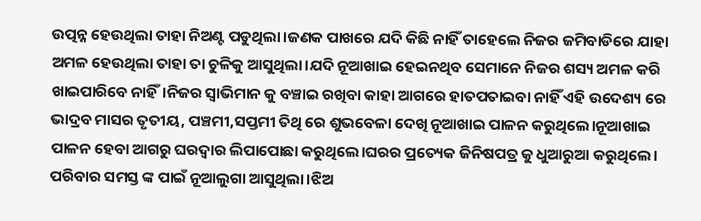ଉତ୍ପନ୍ନ ହେଉଥିଲା ତାହା ନିଅଣ୍ଟ ପଡୁଥିଲା।ଜଣକ ପାଖରେ ଯଦି କିଛି ନାହିଁ ତାହେଲେ ନିଜର ଜମିବାଡିରେ ଯାହା ଅମଳ ହେଉଥିଲା ତାହା ତା ଚୁଳିକୁ ଆସୁଥିଲା।ଯଦି ନୂଆଖାଇ ହେଇନଥିବ ସେମାନେ ନିଜର ଶସ୍ୟ ଅମଳ କରି ଖାଇପାରିବେ ନାହିଁ।ନିଜର ସ୍ବାଭିମାନ କୁ ବଞ୍ଚାଇ ରଖିବା କାହା ଆଗରେ ହାତପତାଇବା ନାହିଁ ଏହି ଉଦେଶ୍ୟ ରେ ଭାଦ୍ରବ ମାସର ତୃତୀୟ, ପଞ୍ଚମୀ,ସପ୍ତମୀ ତିଥି ରେ ଶୁଭବେଳା ଦେଖି ନୂଆଖାଇ ପାଳନ କରୁଥିଲେ।ନୂଆଖାଇ ପାଳନ ହେବା ଆଗରୁ ଘରଦ୍ୱାର ଲିପାପୋଛା କରୁଥିଲେ।ଘରର ପ୍ରତ୍ୟେକ ଜିନିଷପତ୍ର କୁ ଧୁଆରୁଆ କରୁଥିଲେ। ପରିବାର ସମସ୍ତ ଙ୍କ ପାଇଁ ନୂଆଲୁଗା ଆସୁଥିଲା।ଝିଅ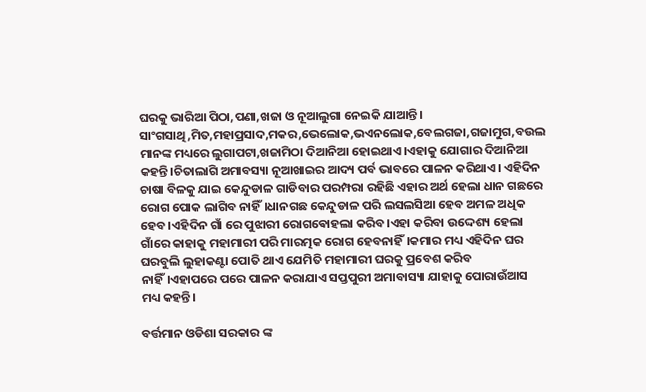ଘରକୁ ଭାରିଆ ପିଠା,ପଣା,ଖଜା ଓ ନୂଆଲୁଗା ନେଇକି ଯାଆନ୍ତି। ସାଂଗସାଥି,ମିତ,ମହାପ୍ରସାଦ,ମକର,ଭେଲୋକ,ଭଏନଲୋକ,ବେଲଗଜା,ଗଜାମୁଗ,ବଉଲ ମାନଙ୍କ ମଧ୍ୟରେ ଲୁଗାପଟା,ଖଜାମିଠା ଦିଆନିଆ ହୋଇଥାଏ।ଏହାକୁ ଯୋଗାର ଦିଆନିଆ କହନ୍ତି।ଚିତାଲାଗି ଅମାବସ୍ୟା ନୂଆଖାଇର ଆଦ୍ୟ ପର୍ବ ଭାବରେ ପାଳନ କରିଥାଏ। ଏହିଦିନ ଚାଷା ବିଳକୁ ଯାଇ କେନ୍ଦୁଡାଳ ଗାଡିବାର ପରମ୍ପରା ରହିଛି ଏହାର ଅର୍ଥ ହେଲା ଧାନ ଗଛରେ ରୋଗ ପୋକ ଲାଗିବ ନାହିଁ।ଧାନଗଛ କେନ୍ଦୁଡାଳ ପରି ଲସଲସିଆ ହେବ ଅମଳ ଅଧିକ ହେବ।ଏହିଦିନ ଗାଁ ରେ ପୁଝାରୀ ରୋଗଵୋହଲା କରିବ।ଏହା କରିବା ଉଦ୍ଦେଶ୍ୟ ହେଲା ଗାଁରେ କାହାକୁ ମହାମାରୀ ପରି ମାରତ୍ମକ ରୋଗ ହେବନାହିଁ।କମାର ମଧ୍ୟ ଏହିଦିନ ଘର ଘରବୁଲି ଲୁହାକଣ୍ଟା ପୋତି ଥାଏ ଯେମିତି ମହାମାରୀ ଘରକୁ ପ୍ରବେଶ କରିବ ନାହିଁ।ଏହାପରେ ପରେ ପାଳନ କରାଯାଏ ସପ୍ତପୁରୀ ଅମାବାସ୍ୟା ଯାହାକୁ ପୋରାଉଁଆସ ମଧ୍ୟ କହନ୍ତି।

ବର୍ତ୍ତମାନ ଓଡିଶା ସରକାର ଙ୍କ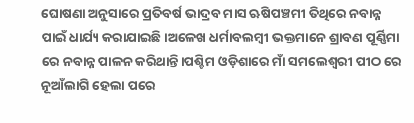ଘୋଷଣା ଅନୁସାରେ ପ୍ରତିବର୍ଷ ଭାଦ୍ରବ ମାସ ଋଷିପଞ୍ଚମୀ ତିଥିରେ ନବାନ୍ନ ପାଇଁ ଧାର୍ଯ୍ୟ କରାଯାଇଛି।ଅଳେଖ ଧର୍ମାବଲମ୍ବୀ ଭକ୍ତମାନେ ଶ୍ରାବଣ ପୂର୍ଣ୍ଣିମା ରେ ନବାନ୍ନ ପାଳନ କରିଥାନ୍ତି।ପଶ୍ଚିମ ଓଡ଼ିଶାରେ ମାଁ ସମଲେଶ୍ବରୀ ପୀଠ ରେ ନୂଆଁଲାଗି ହେଲା ପରେ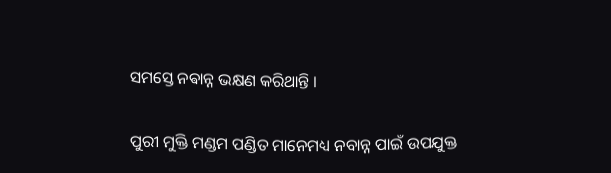ସମସ୍ତେ ନଵାନ୍ନ ଭକ୍ଷଣ କରିଥାନ୍ତି ।

ପୁରୀ ମୁକ୍ତି ମଣ୍ଡମ ପଣ୍ଡିତ ମାନେମଧ୍ୟ ନବାନ୍ନ ପାଇଁ ଉପଯୁକ୍ତ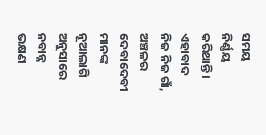ସମୟ ନିର୍ଣ୍ଣୟ କରିଥାନ୍ତି। ଏହାବାଦ ନିଜ ନିଜ ଗାଁ, ଅଞ୍ଚଳର ଦେବାଦେବୀ ମାନଙ୍କ ନୂଆଲାଗି ଅନୁସାରେ ନବାନ୍ନ ଭକ୍ଷଣ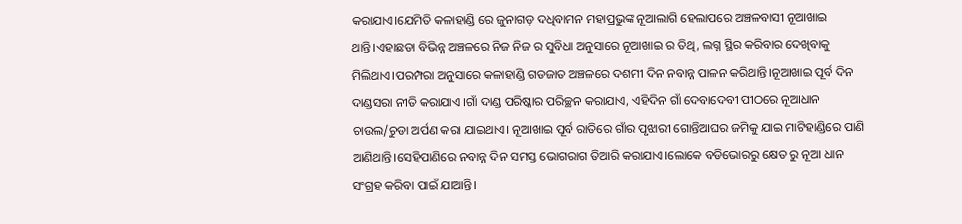କରାଯାଏ।ଯେମିତି କଳାହାଣ୍ଡି ରେ ଜୁନାଗଡ଼ ଦଧିବାମନ ମହାପ୍ରଭୁଙ୍କ ନୂଆଲାଗି ହେଲାପରେ ଅଞ୍ଚଳବାସୀ ନୂଆଖାଇ ଥାନ୍ତି।ଏହାଛଡା ବିଭିନ୍ନ ଅଞ୍ଚଳରେ ନିଜ ନିଜ ର ସୁବିଧା ଅନୁସାରେ ନୂଆଖାଇ ର ତିଥି, ଲଗ୍ନ ସ୍ଥିର କରିବାର ଦେଖିବାକୁ ମିଲିଥାଏ।ପରମ୍ପରା ଅନୁସାରେ କଳାହାଣ୍ଡି ଗଡଜାତ ଅଞ୍ଚଳରେ ଦଶମୀ ଦିନ ନବାନ୍ନ ପାଳନ କରିଥାନ୍ତି।ନୂଆଖାଇ ପୂର୍ବ ଦିନ ଦାଣ୍ଡସରା ନୀତି କରାଯାଏ ।ଗାଁ ଦାଣ୍ଡ ପରିଷ୍କାର ପରିଚ୍ଛନ କରାଯାଏ, ଏହିଦିନ ଗାଁ ଦେବାଦେବୀ ପୀଠରେ ନୂଆଧାନ ଚାଉଲ/ଚୁଡା ଅର୍ପଣ କରା ଯାଇଥାଏ। ନୂଆଖାଇ ପୂର୍ବ ରାତିରେ ଗାଁର ପୃଝାରୀ ଗୋନ୍ତିଆଘର ଜମିକୁ ଯାଇ ମାଟିହାଣ୍ଡିରେ ପାଣି ଆଣିଥାନ୍ତି।ସେହିପାଣିରେ ନବାନ୍ନ ଦିନ ସମସ୍ତ ଭୋଗରାଗ ତିଆରି କରାଯାଏ।ଲୋକେ ବଡିଭୋରରୁ କ୍ଷେତ ରୁ ନୂଆ ଧାନ ସଂଗ୍ରହ କରିବା ପାଇଁ ଯାଆନ୍ତି।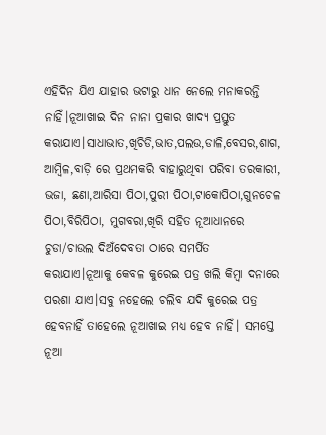ଏହିଦିନ ଯିଏ ଯାହାର ଭଟାରୁ ଧାନ ନେଲେ ମନାକରନ୍ତି ନାହିଁ।ନୂଆଖାଇ ଦିନ ନାନା ପ୍ରକାର ଖାଦ୍ୟ ପ୍ରସ୍ତୁତ କରାଯାଏ।ସାଧାଭାତ,ଖିଚିଡି,ଭାତ,ପଲଉ,ଡାଳି,ବେସର,ଶାଗ, ଆମ୍ବିଳ,ବାଡ଼ି ରେ ପ୍ରଥମକରି ବାହାରୁଥିବା ପରିବା ତରକାରୀ, ଭଜା, ଛଣା,ଆରିସା ପିଠା,ପୁରୀ ପିଠା,ଟାକୋପିଠା,ଗୁନଚେଳ ପିଠା,ବିରିପିଠା, ମୁଗବରା,ଖିରି ସହିତ ନୂଆଧାନରେ ଚୁଡା/ଚାଉଲ ଦିଅଁଦେବତା ଠାରେ ସମର୍ପିତ କରାଯାଏ।ନୂଆକୁ କେବଳ କୁରେଇ ପତ୍ର ଖଲି କିମ୍ବା ଦନାରେ ପରଶା ଯାଏ।ସବୁ ନହେଲେ ଚଲିବ ଯଦି କୁରେଇ ପତ୍ର ହେବନାହିଁ ତାହେଲେ ନୂଆଖାଇ ମଧ୍ୟ ହେବ ନାହିଁ। ସମସ୍ତେ ନୂଆ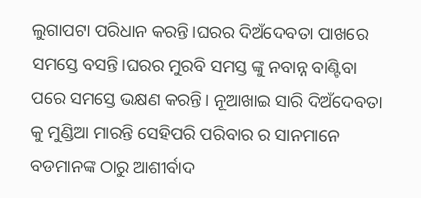ଲୁଗାପଟା ପରିଧାନ କରନ୍ତି।ଘରର ଦିଅଁଦେବତା ପାଖରେ ସମସ୍ତେ ବସନ୍ତି।ଘରର ମୁରବି ସମସ୍ତ ଙ୍କୁ ନବାନ୍ନ ବାଣ୍ଟିବା ପରେ ସମସ୍ତେ ଭକ୍ଷଣ କରନ୍ତି। ନୂଆଖାଇ ସାରି ଦିଅଁଦେବତା କୁ ମୁଣ୍ଡିଆ ମାରନ୍ତି ସେହିପରି ପରିବାର ର ସାନମାନେ ବଡମାନଙ୍କ ଠାରୁ ଆଶୀର୍ବାଦ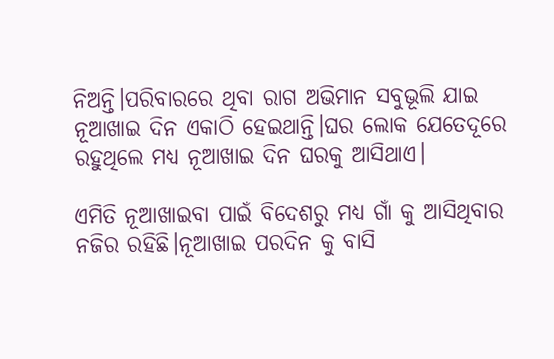ନିଅନ୍ତି।ପରିବାରରେ ଥିବା ରାଗ ଅଭିମାନ ସବୁଭୂଲି ଯାଇ ନୂଆଖାଇ ଦିନ ଏକାଠି ହେଇଥାନ୍ତି।ଘର ଲୋକ ଯେତେଦୂରେ ରହୁଥିଲେ ମଧ୍ୟ ନୂଆଖାଇ ଦିନ ଘରକୁ ଆସିଥାଏ।

ଏମିତି ନୂଆଖାଇବା ପାଇଁ ବିଦେଶରୁ ମଧ୍ୟ ଗାଁ କୁ ଆସିଥିବାର ନଜିର ରହିଛି।ନୂଆଖାଇ ପରଦିନ କୁ ବାସି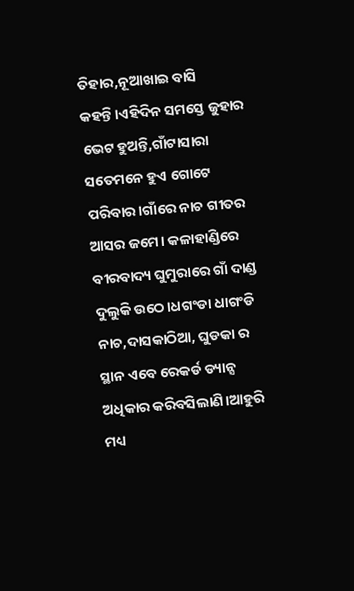ତିହାର,ନୂଆଖାଇ ବାସି କହନ୍ତି।ଏହିଦିନ ସମସ୍ତେ ଜୁହାର ଭେଟ ହୁଅନ୍ତି,ଗାଁଟାସାରା ସତେମନେ ହୁଏ ଗୋଟେ ପରିବାର।ଗାଁରେ ନାଚ ଗୀତର ଆସର ଜମେ। କଳାହାଣ୍ଡିରେ ବୀରବାଦ୍ୟ ଘୁମୁରାରେ ଗାଁ ଦାଣ୍ଡ ଦୁଲୁକି ଉଠେ।ଧଗଂଡା ଧାଗଂଡି ନାଚ,ଦାସକାଠିଆ, ଘୁଡକା ର ସ୍ଥାନ ଏବେ ରେକର୍ଡ ଡ୍ୟାନ୍ସ ଅଧିକାର କରିବସିଲାଣି।ଆହୁରି ମଧ୍ୟ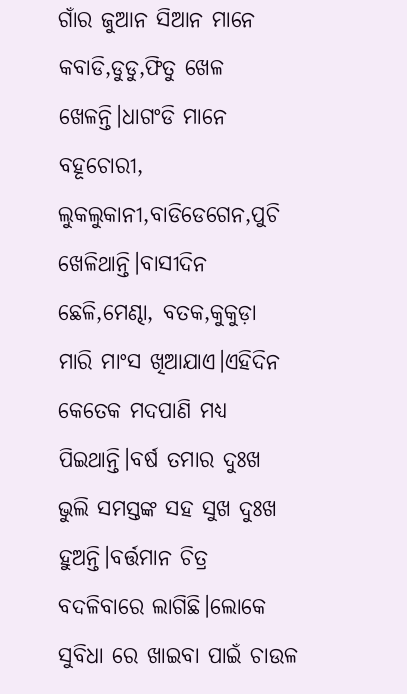ଗାଁର ଜୁଆନ ସିଆନ ମାନେ କବାଡି,ଡୁଡୁ,ଫିତୁ ଖେଳ ଖେଳନ୍ତି।ଧାଗଂଡି ମାନେ ବହୂଚୋରୀ, ଲୁକଲୁକାନୀ,ବାଡିଡେଗେନ,ପୁଚି ଖେଳିଥାନ୍ତି।ବାସୀଦିନ ଛେଳି,ମେଣ୍ଢା, ବତକ,କୁକୁଡ଼ା ମାରି ମାଂସ ଖିଆଯାଏ।ଏହିଦିନ କେତେକ ମଦପାଣି ମଧ୍ୟ ପିଇଥାନ୍ତି।ବର୍ଷ ତମାର ଦୁଃଖ ଭୁଲି ସମସ୍ତଙ୍କ ସହ ସୁଖ ଦୁଃଖ ହୁଅନ୍ତି।ବର୍ତ୍ତମାନ ଚିତ୍ର ବଦଳିବାରେ ଲାଗିଛି।ଲୋକେ ସୁବିଧା ରେ ଖାଇବା ପାଇଁ ଚାଉଳ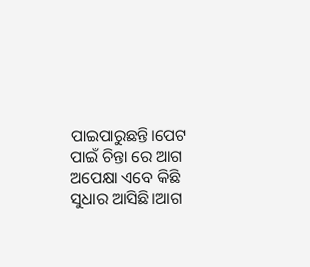ପାଇପାରୁଛନ୍ତି।ପେଟ ପାଇଁ ଚିନ୍ତା ରେ ଆଗ ଅପେକ୍ଷା ଏବେ କିଛି ସୁଧାର ଆସିଛି।ଆଗ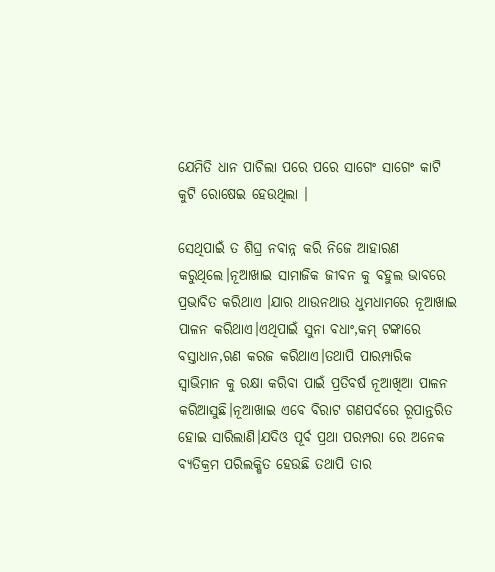ଯେମିତି ଧାନ ପାଚିଲା ପରେ ପରେ ସାଗେଂ ସାଗେଂ କାଟି କୁଟି ରୋଷେଇ ହେଉଥିଲା ।

ସେଥିପାଇଁ ତ ଶିଘ୍ର ନବାନ୍ନ କରି ନିଜେ ଆହାରଣ କରୁଥିଲେ।ନୂଆଖାଇ ସାମାଜିକ ଜୀବନ କୁ ବହୁଲ ଭାବରେ ପ୍ରଭାବିତ କରିଥାଏ ।ଯାର ଥାଉନଥାଉ ଧୁମଧାମରେ ନୂଆଖାଇ ପାଳନ କରିଥାଏ।ଏଥିପାଇଁ ସୁନା ବଧାଂ,କମ୍ ଟଙ୍କାରେ ବସ୍ତାଧାନ,ଋଣ କରଜ କରିଥାଏ।ତଥାପି ପାରମ୍ପାରିକ ସ୍ବାଭିମାନ କୁ ରକ୍ଷା କରିବା ପାଇଁ ପ୍ରତିବର୍ଷ ନୂଆଖିଆ ପାଳନ କରିଆସୁଛି।ନୂଆଖାଇ ଏବେ ବିରାଟ ଗଣପର୍ବରେ ରୂପାନ୍ତରିତ ହୋଇ ସାରିଲାଣି।ଯଦିଓ ପୂର୍ବ ପ୍ରଥା ପରମ୍ପରା ରେ ଅନେକ ବ୍ୟତିକ୍ରମ ପରିଲକ୍ଷିତ ହେଉଛି ତଥାପି ତାର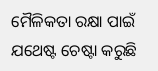ମୈଳିକତା ରକ୍ଷା ପାଇଁ ଯଥେଷ୍ଟ ଚେଷ୍ଟା କରୁଛି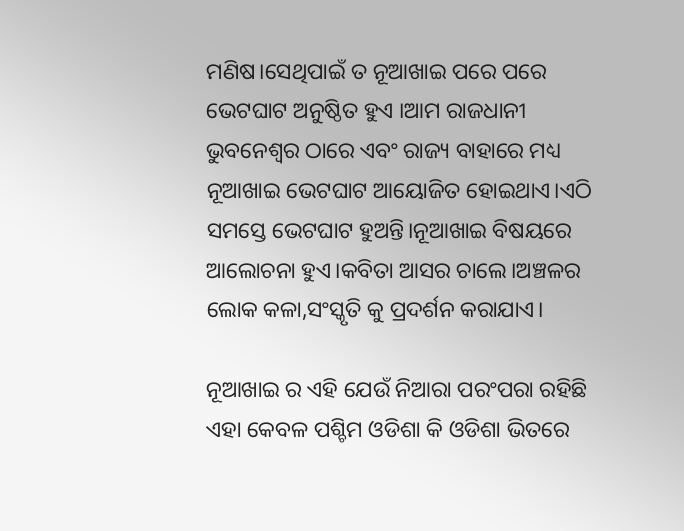ମଣିଷ।ସେଥିପାଇଁ ତ ନୂଆଖାଇ ପରେ ପରେ ଭେଟଘାଟ ଅନୁଷ୍ଠିତ ହୁଏ ।ଆମ ରାଜଧାନୀ ଭୁବନେଶ୍ବର ଠାରେ ଏବଂ ରାଜ୍ୟ ବାହାରେ ମଧ୍ୟ ନୂଆଖାଇ ଭେଟଘାଟ ଆୟୋଜିତ ହୋଇଥାଏ।ଏଠି ସମସ୍ତେ ଭେଟଘାଟ ହୁଅନ୍ତି।ନୂଆଖାଇ ବିଷୟରେ ଆଲୋଚନା ହୁଏ।କବିତା ଆସର ଚାଲେ।ଅଞ୍ଚଳର ଲୋକ କଳା,ସଂସ୍କୃତି କୁ ପ୍ରଦର୍ଶନ କରାଯାଏ।

ନୂଆଖାଇ ର ଏହି ଯେଉଁ ନିଆରା ପରଂପରା ରହିଛି ଏହା କେବଳ ପଶ୍ଚିମ ଓଡିଶା କି ଓଡିଶା ଭିତରେ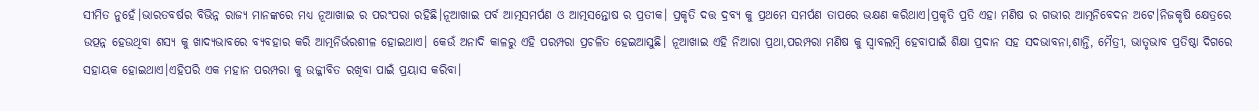ସୀମିତ ନୁହେଁ।ଭାରତବର୍ଷର ବିଭିନ୍ନ ରାଜ୍ୟ ମାନଙ୍କରେ ମଧ୍ୟ ନୂଆଖାଇ ର ପରଂପରା ରହିଛି।ନୂଆଖାଇ ପର୍ବ ଆତ୍ମସମର୍ପଣ ଓ ଆତ୍ମସନ୍ତୋଷ ର ପ୍ରତୀକ। ପ୍ରକୃତି ଦତ୍ତ ଦ୍ରବ୍ଯ କୁ ପ୍ରଥମେ ସମର୍ପଣ ତାପରେ ଭକ୍ଷଣ କରିଥାଏ।ପ୍ରକୃତି ପ୍ରତି ଏହା ମଣିଷ ର ଗଭୀର ଆତ୍ମନିବେଦନ ଅଟେ।ନିଜକୃଷି କ୍ଷେତ୍ରରେ ଉତ୍ପନ୍ନ ହେଉଥିବା ଶସ୍ୟ କୁ ଖାଦ୍ୟଭାବରେ ବ୍ୟବହାର କରି ଆତ୍ମନିର୍ଭରଶୀଳ ହୋଇଥାଏ। କେଉଁ ଅନାଦି କାଳରୁ ଏହି ପରମ୍ପରା ପ୍ରଚଳିତ ହେଇଆସୁଛି। ନୂଆଖାଇ ଏହି ନିଆରା ପ୍ରଥା,ପରମ୍ପରା ମଣିଷ କୁ ସ୍ବାବଲମ୍ବି ହେବାପାଇଁ ଶିକ୍ଷା ପ୍ରଦାନ ସହ ସଦଭାବନା,ଶାନ୍ତି, ମୈତ୍ରୀ, ଭାତୃଭାବ ପ୍ରତିଷ୍ଠା ଦିଗରେ ସହାୟକ ହୋଇଥାଏ।ଏହିପରି ଏକ ମହାନ ପରମ୍ପରା କୁ ଉଜ୍ଜୀବିତ ରଖିବା ପାଇଁ ପ୍ରୟାସ କରିବା।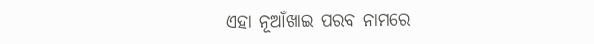ଏହା ନୂଆଁଖାଇ ପରବ ନାମରେ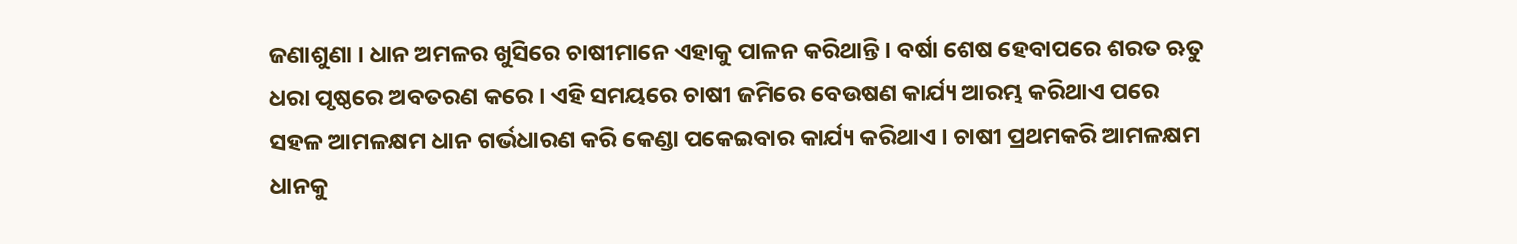ଜଣାଶୁଣା । ଧାନ ଅମଳର ଖୁସିରେ ଚାଷୀମାନେ ଏହାକୁ ପାଳନ କରିଥାନ୍ତି । ବର୍ଷା ଶେଷ ହେବାପରେ ଶରତ ଋତୁ ଧରା ପୃଷ୍ଠରେ ଅବତରଣ କରେ । ଏହି ସମୟରେ ଚାଷୀ ଜମିରେ ବେଉଷଣ କାର୍ଯ୍ୟ ଆରମ୍ଭ କରିଥାଏ ପରେ ସହଳ ଆମଳକ୍ଷମ ଧାନ ଗର୍ଭଧାରଣ କରି କେଣ୍ଡା ପକେଇବାର କାର୍ଯ୍ୟ କରିଥାଏ । ଚାଷୀ ପ୍ରଥମକରି ଆମଳକ୍ଷମ ଧାନକୁ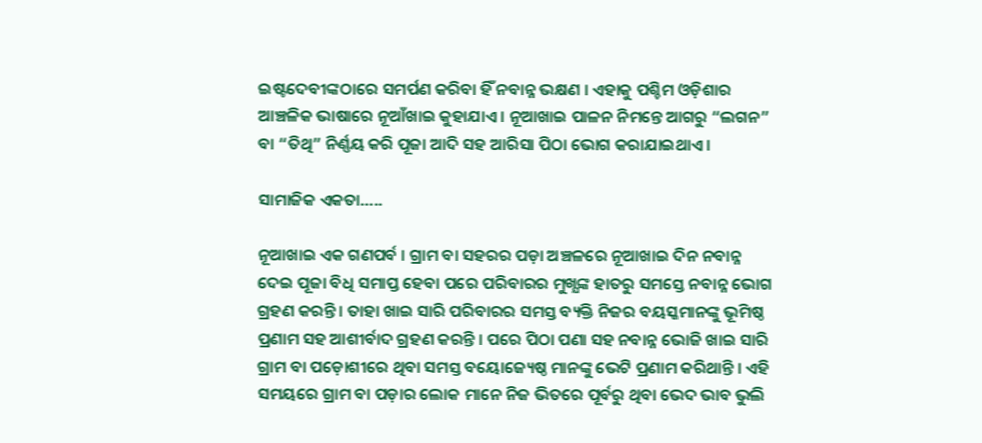ଇଷ୍ଟଦେବୀଙ୍କଠାରେ ସମର୍ପଣ କରିବା ହିଁ ନବାନ୍ନ ଭକ୍ଷଣ । ଏହାକୁ ପଶ୍ଚିମ ଓଡ଼ିଶାର ଆଞ୍ଚଳିକ ଭାଷାରେ ନୂଆଁଖାଇ କୁହାଯାଏ । ନୂଆଖାଇ ପାଳନ ନିମନ୍ତେ ଆଗରୁ “ଲଗନ” ବା “ତିଥି” ନିର୍ଣ୍ଣୟ କରି ପୂଜା ଆଦି ସହ ଆରିସା ପିଠା ଭୋଗ କରାଯାଇଥାଏ ।

ସାମାଜିକ ଏକତା…..

ନୂଆଖାଇ ଏକ ଗଣପର୍ବ । ଗ୍ରାମ ବା ସହରର ପଡ଼ା ଅଞ୍ଚଳରେ ନୂଆଖାଇ ଦିନ ନବାନ୍ନ ଦେଇ ପୂଜା ବିଧି ସମାପ୍ତ ହେବା ପରେ ପରିବାରର ମୁଖ୍ଯଙ୍କ ହାତରୁ ସମସ୍ତେ ନବାନ୍ନ ଭୋଗ ଗ୍ରହଣ କରନ୍ତି । ତାହା ଖାଇ ସାରି ପରିବାରର ସମସ୍ତ ବ୍ୟକ୍ତି ନିଜର ବୟସ୍କମାନଙ୍କୁ ଭୂମିଷ୍ଠ ପ୍ରଣାମ ସହ ଆଶୀର୍ବାଦ ଗ୍ରହଣ କରନ୍ତି । ପରେ ପିଠା ପଣା ସହ ନବାନ୍ନ ଭୋଜି ଖାଇ ସାରି ଗ୍ରାମ ବା ପଡ଼ୋଶୀରେ ଥିବା ସମସ୍ତ ବୟୋଜ୍ୟେଷ୍ଠ ମାନଙ୍କୁ ଭେଟି ପ୍ରଣାମ କରିଥାନ୍ତି । ଏହି ସମୟରେ ଗ୍ରାମ ବା ପଡ଼ାର ଲୋକ ମାନେ ନିଜ ଭିତରେ ପୂର୍ବରୁ ଥିବା ଭେଦ ଭାବ ଭୁଲି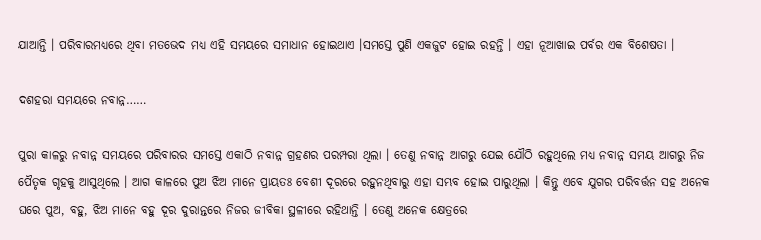ଯାଆନ୍ତି । ପରିବାରମଧ୍ୟରେ ଥିବା ମତଭେଦ ମଧ୍ୟ ଏହି ସମୟରେ ସମାଧାନ ହୋଇଥାଏ ।ସମସ୍ତେ ପୁଣି ଏକଜୁଟ ହୋଇ ରହନ୍ତି । ଏହା ନୂଆଖାଇ ପର୍ବର ଏକ ବିଶେଷତା ।

ଦଶହରା ସମୟରେ ନବାନ୍ନ……

ପୁରା କାଳରୁ ନବାନ୍ନ ସମୟରେ ପରିବାରର ସମସ୍ତେ ଏକାଠି ନବାନ୍ନ ଗ୍ରହଣର ପରମ୍ପରା ଥିଲା । ତେଣୁ ନବାନ୍ନ ଆଗରୁ ଯେଇ ଯୌଠି ରହୁଥିଲେ ମଧ୍ୟ ନବାନ୍ନ ସମୟ ଆଗରୁ ନିଜ ପୈତୃକ ଗୃହକୁ ଆସୁଥିଲେ । ଆଗ କାଳରେ ପୁଅ ଝିଅ ମାନେ ପ୍ରାୟତଃ ବେଶୀ ଦୂରରେ ରହୁନଥିବାରୁ ଏହା ସମ୍ଭବ ହୋଇ ପାରୁଥିଲା । କିନ୍ତୁ ଏବେ ଯୁଗର ପରିବର୍ତ୍ତନ ସହ ଅନେକ ଘରେ ପୁଅ, ବହୁ, ଝିଅ ମାନେ ବହୁ ଦୂର ଦୁରାନ୍ତରେ ନିଜର ଜୀବିକା ସ୍ଥଳୀରେ ରହିଥାନ୍ତି । ତେଣୁ ଅନେକ କ୍ଷେତ୍ରରେ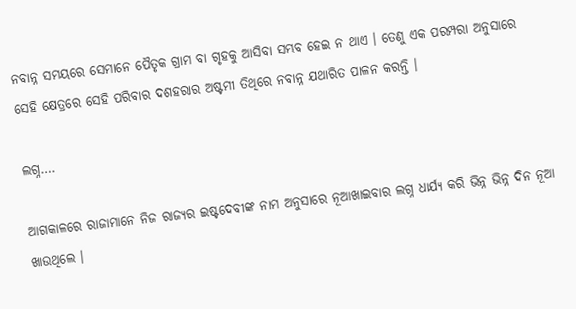ନବାନ୍ନ ସମୟରେ ସେମାନେ ପୈତୃକ ଗ୍ରାମ ବା ଗୃହକୁ ଆସିବା ସମ୍ଭବ ହେଇ ନ ଥାଏ । ତେଣୁ ଏକ ପରମ୍ପରା ଅନୁସାରେ ସେହି କ୍ଷେତ୍ରରେ ସେହି ପରିବାର ଦଶହରାର ଅଷ୍ଟମୀ ତିଥିରେ ନବାନ୍ନ ଯଥାରିତ ପାଳନ କରନ୍ତି ।

ଲଗ୍ନ….

ଆଗକାଳରେ ରାଜାମାନେ ନିଜ ରାଜ୍ୟର ଇଷ୍ଟଦେବୀଙ୍କ ନାମ ଅନୁସାରେ ନୂଆଖାଇବାର ଲଗ୍ନ ଧାର୍ଯ୍ୟ କରି ଭିନ୍ନ ଭିନ୍ନ ଦିନ ନୂଆ ଖାଉଥିଲେ ।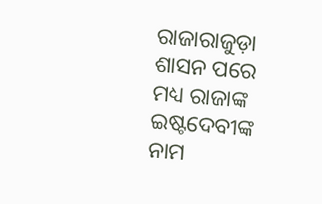ରାଜାରାଜୁଡ଼ା ଶାସନ ପରେ ମଧ୍ୟ ରାଜାଙ୍କ ଇଷ୍ଟଦେବୀଙ୍କ ନାମ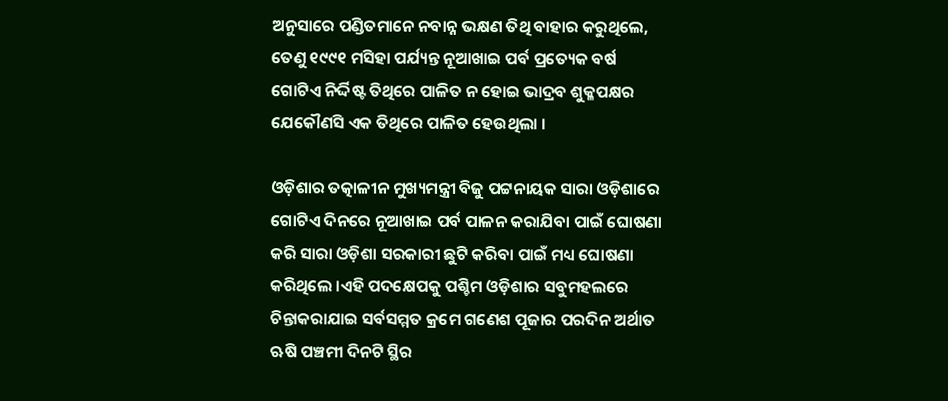ଅନୁସାରେ ପଣ୍ଡିତମାନେ ନବାନ୍ନ ଭକ୍ଷଣ ତିଥି ବାହାର କରୁଥିଲେ, ତେଣୁ ୧୯୯୧ ମସିହା ପର୍ଯ୍ୟନ୍ତ ନୂଆଖାଇ ପର୍ବ ପ୍ରତ୍ୟେକ ବର୍ଷ ଗୋଟିଏ ନିର୍ଦ୍ଦିଷ୍ଟ ତିଥିରେ ପାଳିତ ନ ହୋଇ ଭାଦ୍ରବ ଶୁକ୍ଳପକ୍ଷର ଯେକୌଣସି ଏକ ତିଥିରେ ପାଳିତ ହେଉଥିଲା ।

ଓଡ଼ିଶାର ତତ୍କାଳୀନ ମୁଖ୍ୟମନ୍ତ୍ରୀ ବିଜୁ ପଟ୍ଟନାୟକ ସାରା ଓଡ଼ିଶାରେ ଗୋଟିଏ ଦିନରେ ନୂଆଖାଇ ପର୍ବ ପାଳନ କରାଯିବା ପାଇଁ ଘୋଷଣା କରି ସାରା ଓଡ଼ିଶା ସରକାରୀ ଛୁଟି କରିବା ପାଇଁ ମଧ୍ୟ ଘୋଷଣା କରିଥିଲେ ।ଏହି ପଦକ୍ଷେପକୁ ପଶ୍ଚିମ ଓଡ଼ିଶାର ସବୁମହଲରେ ଚିନ୍ତାକରାଯାଇ ସର୍ବସମ୍ମତ କ୍ରମେ ଗଣେଶ ପୂଜାର ପରଦିନ ଅର୍ଥାତ ଋଷି ପଞ୍ଚମୀ ଦିନଟି ସ୍ଥିର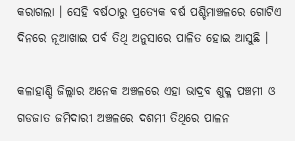କରାଗଲା । ସେହି ବର୍ଷଠାରୁ ପ୍ରତ୍ୟେକ ବର୍ଷ ପଶ୍ଚିମାଞ୍ଚଳରେ ଗୋଟିଏ ଦିନରେ ନୂଆଖାଇ ପର୍ବ ତିଥି ଅନୁସାରେ ପାଳିତ ହୋଇ ଆସୁଛି ।

କଳାହାଣ୍ଡି ଜିଲ୍ଲାର ଅନେକ ଅଞ୍ଚଳରେ ଏହା ଭାଦ୍ରବ ଶୁକ୍ଳ ପଞ୍ଚମୀ ଓ ଗଡଜାତ ଜମିଦାରୀ ଅଞ୍ଚଳରେ ଦଶମୀ ତିଥିରେ ପାଳନ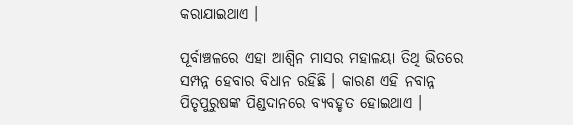କରାଯାଇଥାଏ ।

ପୂର୍ବାଞ୍ଚଳରେ ଏହା ଆଶ୍ୱିନ ମାସର ମହାଳୟା ତିଥି ଭିତରେ ସମ୍ପନ୍ନ ହେବାର ବିଧାନ ରହିଛି । କାରଣ ଏହି ନବାନ୍ନ ପିତୃପୁରୁଷଙ୍କ ପିଣ୍ଡଦାନରେ ବ୍ୟବହୃତ ହୋଇଥାଏ ।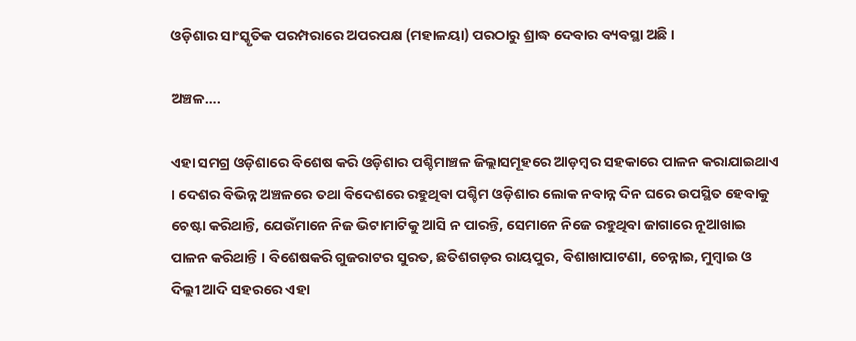ଓଡ଼ିଶାର ସାଂସ୍କୃତିକ ପରମ୍ପରାରେ ଅପରପକ୍ଷ (ମହାଳୟା) ପରଠାରୁ ଶ୍ରାଦ୍ଧ ଦେବାର ବ୍ୟବସ୍ଥା ଅଛି ।

ଅଞ୍ଚଳ….

ଏହା ସମଗ୍ର ଓଡ଼ିଶାରେ ବିଶେଷ କରି ଓଡ଼ିଶାର ପଶ୍ଚିମାଞ୍ଚଳ ଜିଲ୍ଲାସମୂହରେ ଆଡ଼ମ୍ବର ସହକାରେ ପାଳନ କରାଯାଇଥାଏ । ଦେଶର ବିଭିନ୍ନ ଅଞ୍ଚଳରେ ତଥା ବିଦେଶରେ ରହୁଥିବା ପଶ୍ଚିମ ଓଡ଼ିଶାର ଲୋକ ନବାନ୍ନ ଦିନ ଘରେ ଉପସ୍ଥିତ ହେବାକୁ ଚେଷ୍ଟା କରିଥାନ୍ତି, ଯେଉଁମାନେ ନିଜ ଭିଟାମାଟିକୁ ଆସି ନ ପାରନ୍ତି, ସେମାନେ ନିଜେ ରହୁଥିବା ଜାଗାରେ ନୂଆଖାଇ ପାଳନ କରିଥାନ୍ତି । ବିଶେଷକରି ଗୁଜରାଟର ସୁରତ, ଛତିଶଗଡ଼ର ରାୟପୁର, ବିଶାଖାପାଟଣା, ଚେନ୍ନାଇ, ମୁମ୍ବାଇ ଓ ଦିଲ୍ଲୀ ଆଦି ସହରରେ ଏହା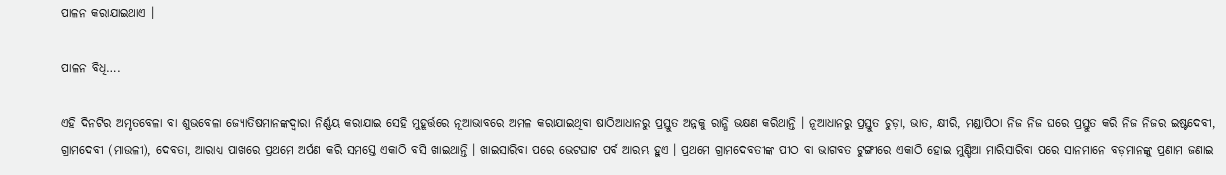ପାଳନ କରାଯାଇଥାଏ ।

ପାଳନ ବିଧି….

ଏହି ଦିନଟିର ଅମୃତବେଳା ବା ଶୁଭବେଳା ଜ୍ୟୋତିଷମାନଙ୍କଦ୍ୱାରା ନିର୍ଣ୍ଣୟ କରାଯାଇ ସେହି ମୁହୂର୍ତ୍ତରେ ନୂଆଭାବରେ ଅମଳ କରାଯାଇଥିବା ଷାଠିଆଧାନରୁ ପ୍ରସ୍ତୁତ ଅନ୍ନକୁ ରାନ୍ଧି ଭକ୍ଷଣ କରିଥାନ୍ତି । ନୂଆଧାନରୁ ପ୍ରସ୍ତୁତ ଚୁଡ଼ା, ଭାତ, କ୍ଷୀରି, ମଣ୍ଡାପିଠା ନିଜ ନିଜ ଘରେ ପ୍ରସ୍ତୁତ କରି ନିଜ ନିଜର ଇଷ୍ଟଦେବୀ, ଗ୍ରାମଦେବୀ (ମାଉଳୀ), ଦେବତା, ଆରାଧ୍ୟ ପାଖରେ ପ୍ରଥମେ ଅର୍ପଣ କରି ସମସ୍ତେ ଏକାଠି ବସି ଖାଇଥାନ୍ତି । ଖାଇସାରିବା ପରେ ଭେଟଘାଟ ପର୍ବ ଆରମ୍ଭ ହୁଏ । ପ୍ରଥମେ ଗ୍ରାମଦେବତୀଙ୍କ ପୀଠ ବା ଭାଗବତ ଟୁଙ୍ଗୀରେ ଏକାଠି ହୋଇ ମୁଣ୍ଡିଆ ମାରିସାରିବା ପରେ ସାନମାନେ ବଡ଼ମାନଙ୍କୁ ପ୍ରଣାମ ଜଣାଇ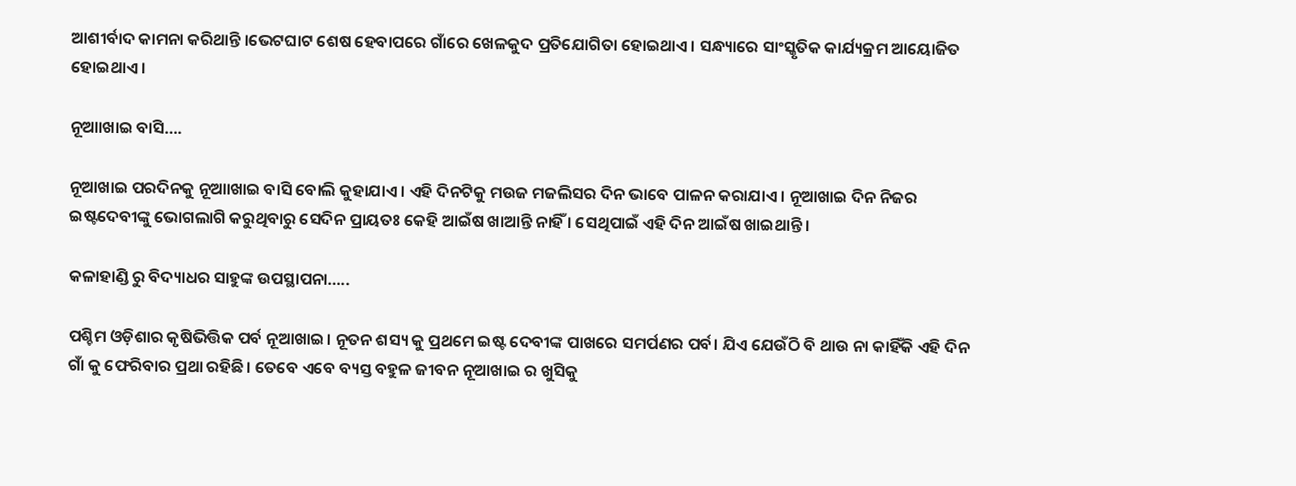ଆଶୀର୍ବାଦ କାମନା କରିଥାନ୍ତି ।ଭେଟଘାଟ ଶେଷ ହେବାପରେ ଗାଁରେ ଖେଳକୁଦ ପ୍ରତିଯୋଗିତା ହୋଇଥାଏ । ସନ୍ଧ୍ୟାରେ ସାଂସ୍କୃତିକ କାର୍ଯ୍ୟକ୍ରମ ଆୟୋଜିତ ହୋଇଥାଏ ।

ନୂଆାଖାଇ ବାସି….

ନୂଆଖାଇ ପରଦିନକୁ ନୂଆାଖାଇ ବାସି ବୋଲି କୁହାଯାଏ । ଏହି ଦିନଟିକୁ ମଉଜ ମଜଲିସର ଦିନ ଭାବେ ପାଳନ କରାଯାଏ । ନୂଆଖାଇ ଦିନ ନିଜର ଇଷ୍ଟଦେବୀଙ୍କୁ ଭୋଗଲାଗି କରୁଥିବାରୁ ସେଦିନ ପ୍ରାୟତଃ କେହି ଆଇଁଷ ଖାଆନ୍ତି ନାହିଁ । ସେଥିପାଇଁ ଏହି ଦିନ ଆଇଁଷ ଖାଇଥାନ୍ତି ।

କଳାହାଣ୍ଡି ରୁ ବିଦ୍ୟାଧର ସାହୁଙ୍କ ଉପସ୍ଥାପନା…..

ପଶ୍ଚିମ ଓଡ଼ିଶାର କୃଷିଭିତ୍ତିକ ପର୍ବ ନୂଆଖାଇ। ନୂତନ ଶସ୍ୟ କୁ ପ୍ରଥମେ ଇଷ୍ଟ ଦେବୀଙ୍କ ପାଖରେ ସମର୍ପଣର ପର୍ବ। ଯିଏ ଯେଉଁଠି ବି ଥାଉ ନା କାହିଁକି ଏହି ଦିନ ଗାଁ କୁ ଫେରିବାର ପ୍ରଥା ରହିଛି। ତେବେ ଏବେ ବ୍ୟସ୍ତ ବହୁଳ ଜୀବନ ନୂଆଖାଇ ର ଖୁସିକୁ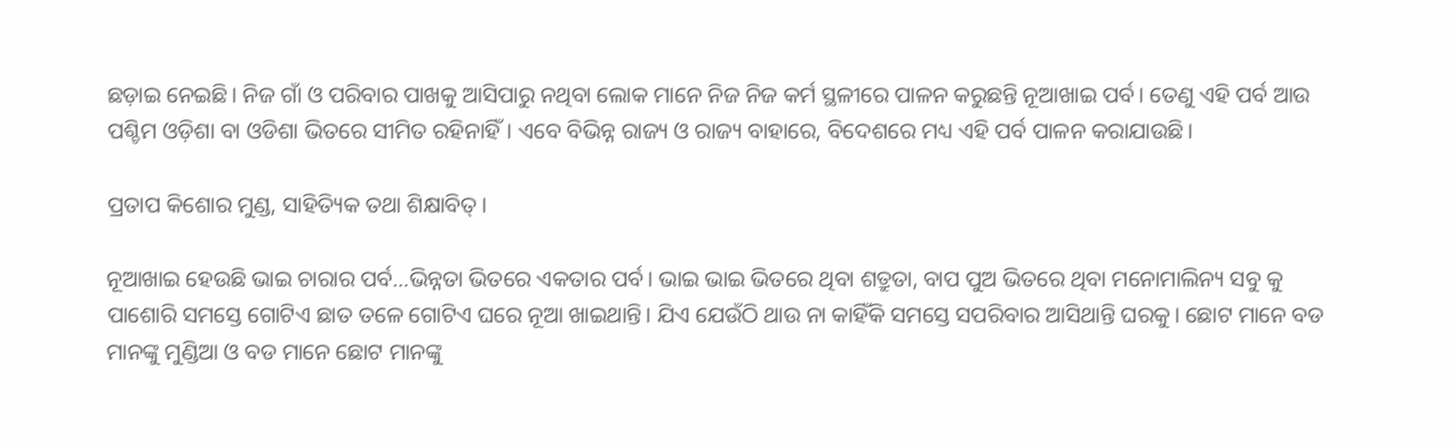ଛଡ଼ାଇ ନେଇଛି। ନିଜ ଗାଁ ଓ ପରିବାର ପାଖକୁ ଆସିପାରୁ ନଥିବା ଲୋକ ମାନେ ନିଜ ନିଜ କର୍ମ ସ୍ଥଳୀରେ ପାଳନ କରୁଛନ୍ତି ନୂଆଖାଇ ପର୍ବ। ତେଣୁ ଏହି ପର୍ବ ଆଉ ପଶ୍ଚିମ ଓଡ଼ିଶା ବା ଓଡିଶା ଭିତରେ ସୀମିତ ରହିନାହିଁ। ଏବେ ବିଭିନ୍ନ ରାଜ୍ୟ ଓ ରାଜ୍ୟ ବାହାରେ, ବିଦେଶରେ ମଧ୍ୟ ଏହି ପର୍ବ ପାଳନ କରାଯାଉଛି।

ପ୍ରତାପ କିଶୋର ମୁଣ୍ଡ, ସାହିତ୍ୟିକ ତଥା ଶିକ୍ଷାବିତ୍।

ନୂଆଖାଇ ହେଉଛି ଭାଇ ଚାରାର ପର୍ବ…ଭିନ୍ନତା ଭିତରେ ଏକତାର ପର୍ବ। ଭାଇ ଭାଇ ଭିତରେ ଥିବା ଶତ୍ରୁତା, ବାପ ପୁଅ ଭିତରେ ଥିବା ମନୋମାଲିନ୍ୟ ସବୁ କୁ ପାଶୋରି ସମସ୍ତେ ଗୋଟିଏ ଛାତ ତଳେ ଗୋଟିଏ ଘରେ ନୂଆ ଖାଇଥାନ୍ତି। ଯିଏ ଯେଉଁଠି ଥାଉ ନା କାହିଁକି ସମସ୍ତେ ସପରିବାର ଆସିଥାନ୍ତି ଘରକୁ। ଛୋଟ ମାନେ ବଡ ମାନଙ୍କୁ ମୁଣ୍ଡିଆ ଓ ବଡ ମାନେ ଛୋଟ ମାନଙ୍କୁ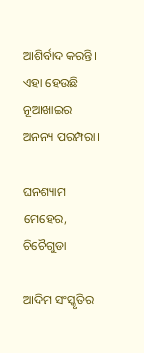ଆଶିର୍ବାଦ କରନ୍ତି। ଏହା ହେଉଛି ନୂଆଖାଇର ଅନନ୍ୟ ପରମ୍ପରା।

ଘନଶ୍ୟାମ ମେହେର, ଚିଚୈଗୁଡା

ଆଦିମ ସଂସ୍କୃତିର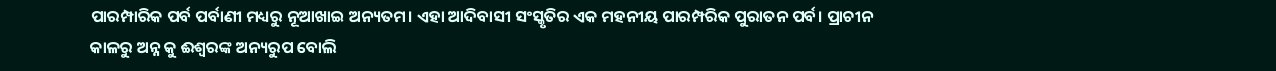ପାରମ୍ପାରିକ ପର୍ବ ପର୍ବାଣୀ ମଧ୍ୟରୁ ନୂଆଖାଇ ଅନ୍ୟତମ। ଏହା ଆଦିବାସୀ ସଂସ୍କୃତିର ଏକ ମହନୀୟ ପାରମ୍ପରିକ ପୁରାତନ ପର୍ବ। ପ୍ରାଚୀନ କାଳରୁ ଅନ୍ନ କୁ ଈଶ୍ବରଙ୍କ ଅନ୍ୟରୁପ ବୋଲି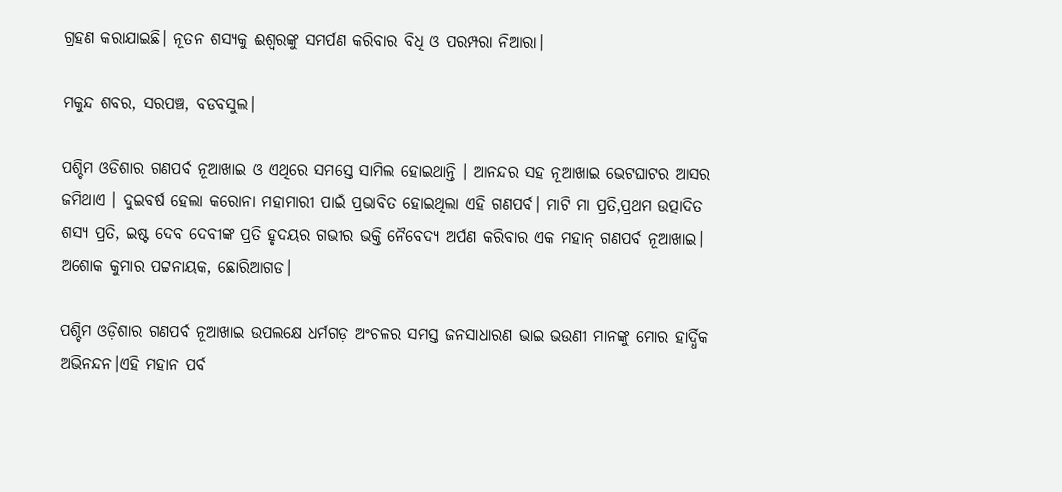ଗ୍ରହଣ କରାଯାଇଛି। ନୂତନ ଶସ୍ୟକୁ ଈଶ୍ୱରଙ୍କୁ ସମର୍ପଣ କରିବାର ବିଧି ଓ ପରମ୍ପରା ନିଆରା।

ମକୁନ୍ଦ ଶବର, ସରପଞ୍ଚ, ବଡବସୁଲ।

ପଶ୍ଚିମ ଓଡିଶାର ଗଣପର୍ବ ନୂଆଖାଇ ଓ ଏଥିରେ ସମସ୍ତେ ସାମିଲ ହୋଇଥାନ୍ତି । ଆନନ୍ଦର ସହ ନୂଆଖାଇ ଭେଟଘାଟର ଆସର ଜମିଥାଏ । ଦୁଇବର୍ଷ ହେଲା କରୋନା ମହାମାରୀ ପାଇଁ ପ୍ରଭାବିତ ହୋଇଥିଲା ଏହି ଗଣପର୍ବ। ମାଟି ମା ପ୍ରତି,ପ୍ରଥମ ଉତ୍ପାଦିତ ଶସ୍ୟ ପ୍ରତି, ଇଷ୍ଟ ଦେବ ଦେବୀଙ୍କ ପ୍ରତି ହୃଦୟର ଗଭୀର ଭକ୍ତି ନୈବେଦ୍ୟ ଅର୍ପଣ କରିବାର ଏକ ମହାନ୍ ଗଣପର୍ବ ନୂଆଖାଇ।
ଅଶୋକ କୁମାର ପଟ୍ଟନାୟକ, ଛୋରିଆଗଡ।

ପଶ୍ଚିମ ଓଡ଼ିଶାର ଗଣପର୍ବ ନୂଆଖାଇ ଉପଲକ୍ଷେ ଧର୍ମଗଡ଼ ଅଂଚଳର ସମସ୍ତ ଜନସାଧାରଣ ଭାଇ ଭଉଣୀ ମାନଙ୍କୁ ମୋର ହାର୍ଦ୍ଧିକ ଅଭିନନ୍ଦନ।ଏହି ମହାନ ପର୍ବ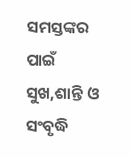ସମସ୍ତଙ୍କର ପାଇଁ ସୁଖ,ଶାନ୍ତି ଓ ସଂବୃଦ୍ଧି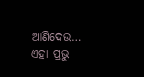ଆଣିଦେଉ… ଏହା ପ୍ରଭୁ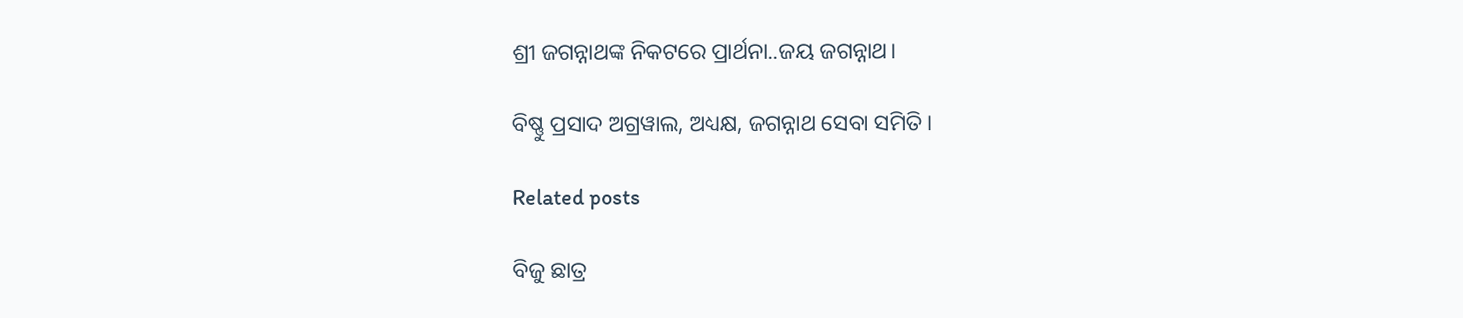ଶ୍ରୀ ଜଗନ୍ନାଥଙ୍କ ନିକଟରେ ପ୍ରାର୍ଥନା..ଜୟ ଜଗନ୍ନାଥ।

ବିଷ୍ଣୁ ପ୍ରସାଦ ଅଗ୍ରୱାଲ, ଅଧ୍ୟକ୍ଷ, ଜଗନ୍ନାଥ ସେବା ସମିତି।

Related posts

ବିଜୁ ଛାତ୍ର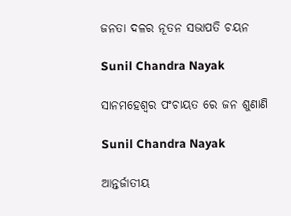ଜନତା ଦଳର ନୂତନ ସଭାପତି ଚୟନ

Sunil Chandra Nayak

ସାନମହେଶ୍ୱର ପଂଚାୟତ ରେ ଜନ ଶୁଣାଣି

Sunil Chandra Nayak

ଆନ୍ତର୍ଜାତୀୟ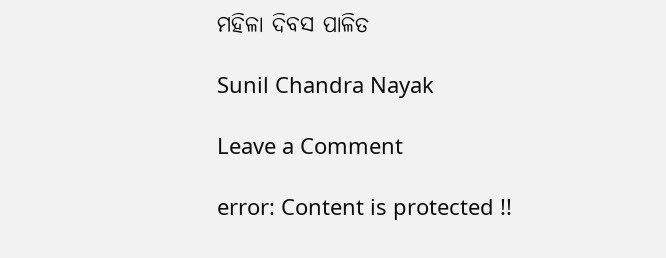ମହିଳା ଦିବସ ପାଳିତ

Sunil Chandra Nayak

Leave a Comment

error: Content is protected !!